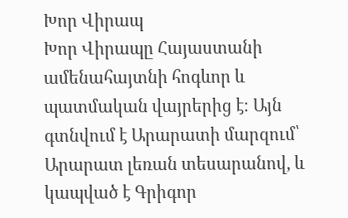Խոր Վիրապ
Խոր Վիրապը Հայաստանի ամենահայտնի հոգևոր և պատմական վայրերից է։ Այն գտնվում է Արարատի մարզում՝ Արարատ լեռան տեսարանով, և կապված է Գրիգոր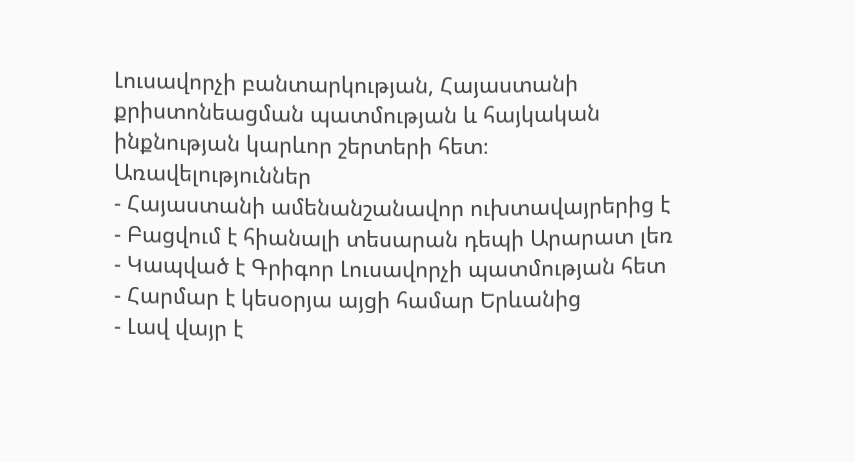Լուսավորչի բանտարկության, Հայաստանի քրիստոնեացման պատմության և հայկական ինքնության կարևոր շերտերի հետ։
Առավելություններ
- Հայաստանի ամենանշանավոր ուխտավայրերից է
- Բացվում է հիանալի տեսարան դեպի Արարատ լեռ
- Կապված է Գրիգոր Լուսավորչի պատմության հետ
- Հարմար է կեսօրյա այցի համար Երևանից
- Լավ վայր է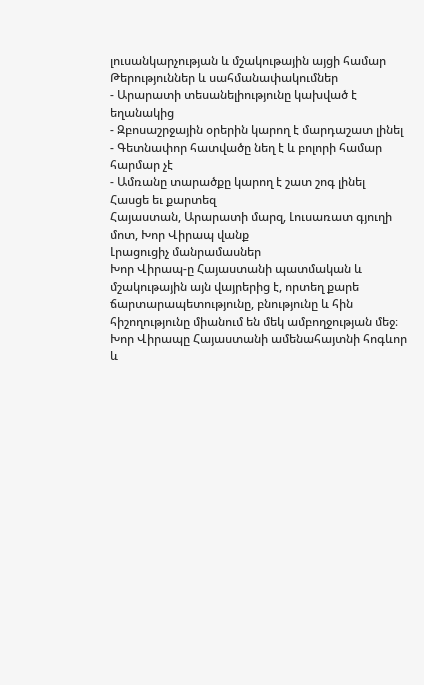լուսանկարչության և մշակութային այցի համար
Թերություններ և սահմանափակումներ
- Արարատի տեսանելիությունը կախված է եղանակից
- Զբոսաշրջային օրերին կարող է մարդաշատ լինել
- Գետնափոր հատվածը նեղ է և բոլորի համար հարմար չէ
- Ամռանը տարածքը կարող է շատ շոգ լինել
Հասցե եւ քարտեզ
Հայաստան, Արարատի մարզ, Լուսառատ գյուղի մոտ, Խոր Վիրապ վանք
Լրացուցիչ մանրամասներ
Խոր Վիրապ-ը Հայաստանի պատմական և մշակութային այն վայրերից է, որտեղ քարե ճարտարապետությունը, բնությունը և հին հիշողությունը միանում են մեկ ամբողջության մեջ։ Խոր Վիրապը Հայաստանի ամենահայտնի հոգևոր և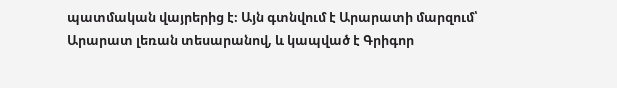պատմական վայրերից է։ Այն գտնվում է Արարատի մարզում՝ Արարատ լեռան տեսարանով, և կապված է Գրիգոր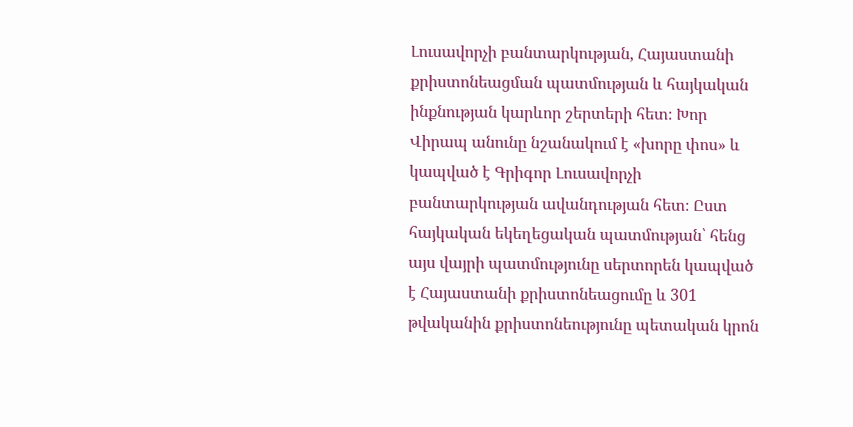Լուսավորչի բանտարկության, Հայաստանի քրիստոնեացման պատմության և հայկական ինքնության կարևոր շերտերի հետ։ Խոր Վիրապ անունը նշանակում է «խորը փոս» և կապված է Գրիգոր Լուսավորչի բանտարկության ավանդության հետ։ Ըստ հայկական եկեղեցական պատմության՝ հենց այս վայրի պատմությունը սերտորեն կապված է Հայաստանի քրիստոնեացումը և 301 թվականին քրիստոնեությունը պետական կրոն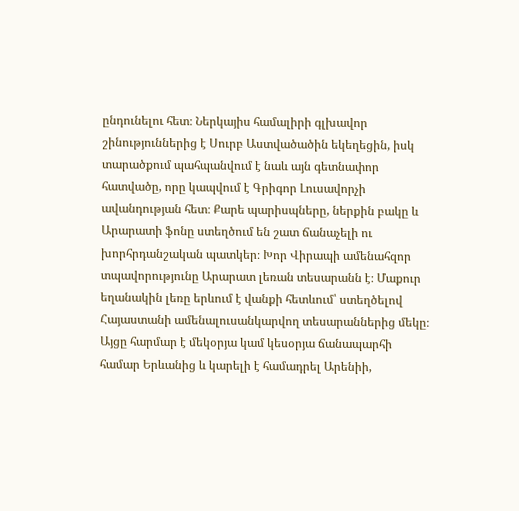ընդունելու հետ։ Ներկայիս համալիրի գլխավոր շինություններից է Սուրբ Աստվածածին եկեղեցին, իսկ տարածքում պահպանվում է նաև այն գետնափոր հատվածը, որը կապվում է Գրիգոր Լուսավորչի ավանդության հետ։ Քարե պարիսպները, ներքին բակը և Արարատի ֆոնը ստեղծում են շատ ճանաչելի ու խորհրդանշական պատկեր։ Խոր Վիրապի ամենահզոր տպավորությունը Արարատ լեռան տեսարանն է։ Մաքուր եղանակին լեռը երևում է վանքի հետևում՝ ստեղծելով Հայաստանի ամենալուսանկարվող տեսարաններից մեկը։ Այցը հարմար է մեկօրյա կամ կեսօրյա ճանապարհի համար Երևանից և կարելի է համադրել Արենիի,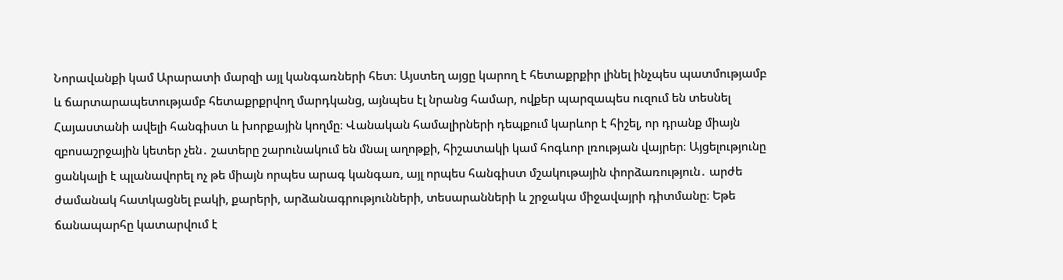Նորավանքի կամ Արարատի մարզի այլ կանգառների հետ։ Այստեղ այցը կարող է հետաքրքիր լինել ինչպես պատմությամբ և ճարտարապետությամբ հետաքրքրվող մարդկանց, այնպես էլ նրանց համար, ովքեր պարզապես ուզում են տեսնել Հայաստանի ավելի հանգիստ և խորքային կողմը։ Վանական համալիրների դեպքում կարևոր է հիշել, որ դրանք միայն զբոսաշրջային կետեր չեն․ շատերը շարունակում են մնալ աղոթքի, հիշատակի կամ հոգևոր լռության վայրեր։ Այցելությունը ցանկալի է պլանավորել ոչ թե միայն որպես արագ կանգառ, այլ որպես հանգիստ մշակութային փորձառություն․ արժե ժամանակ հատկացնել բակի, քարերի, արձանագրությունների, տեսարանների և շրջակա միջավայրի դիտմանը։ Եթե ճանապարհը կատարվում է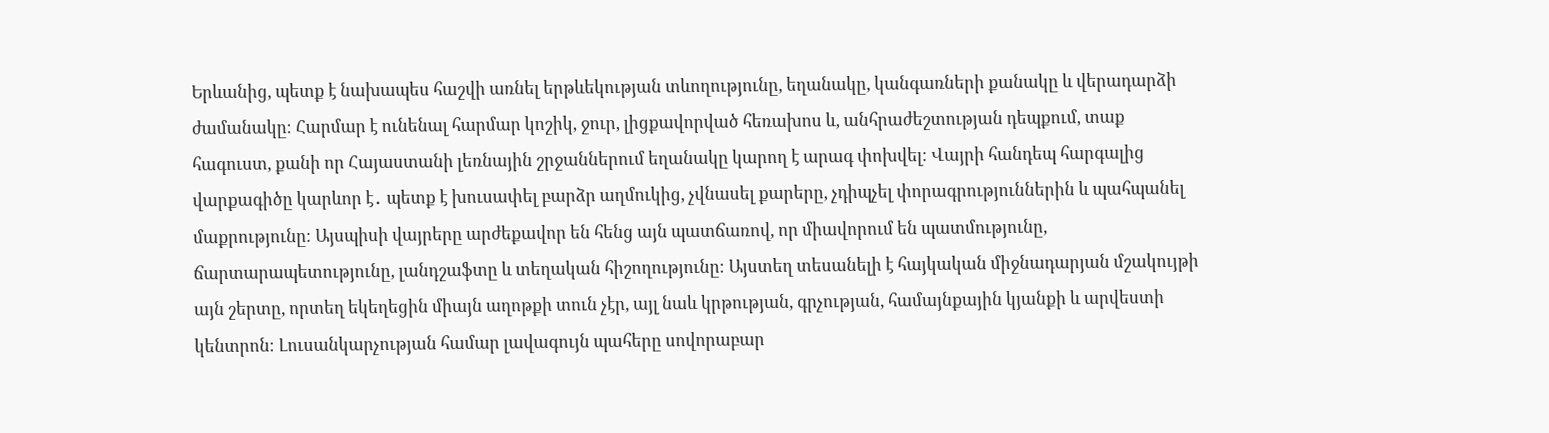Երևանից, պետք է նախապես հաշվի առնել երթևեկության տևողությունը, եղանակը, կանգառների քանակը և վերադարձի ժամանակը։ Հարմար է ունենալ հարմար կոշիկ, ջուր, լիցքավորված հեռախոս և, անհրաժեշտության դեպքում, տաք հագուստ, քանի որ Հայաստանի լեռնային շրջաններում եղանակը կարող է արագ փոխվել։ Վայրի հանդեպ հարգալից վարքագիծը կարևոր է․ պետք է խուսափել բարձր աղմուկից, չվնասել քարերը, չդիպչել փորագրություններին և պահպանել մաքրությունը։ Այսպիսի վայրերը արժեքավոր են հենց այն պատճառով, որ միավորում են պատմությունը, ճարտարապետությունը, լանդշաֆտը և տեղական հիշողությունը։ Այստեղ տեսանելի է հայկական միջնադարյան մշակույթի այն շերտը, որտեղ եկեղեցին միայն աղոթքի տուն չէր, այլ նաև կրթության, գրչության, համայնքային կյանքի և արվեստի կենտրոն։ Լուսանկարչության համար լավագույն պահերը սովորաբար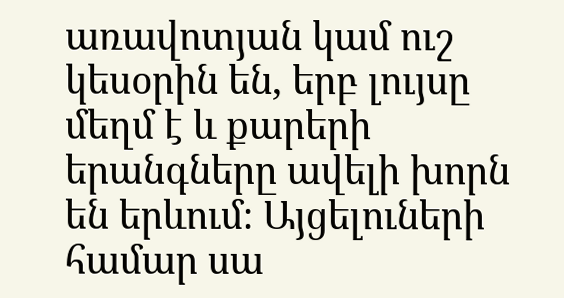առավոտյան կամ ուշ կեսօրին են, երբ լույսը մեղմ է և քարերի երանգները ավելի խորն են երևում։ Այցելուների համար սա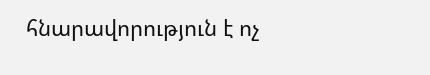հնարավորություն է ոչ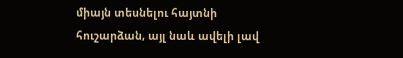միայն տեսնելու հայտնի հուշարձան, այլ նաև ավելի լավ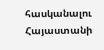հասկանալու Հայաստանի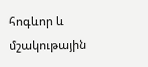հոգևոր և մշակութային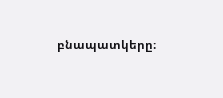բնապատկերը։